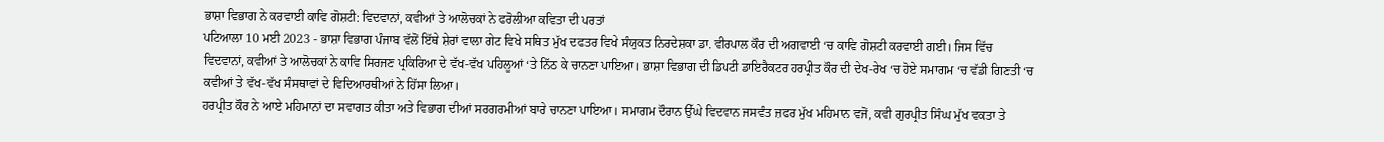ਭਾਸ਼ਾ ਵਿਭਾਗ ਨੇ ਕਰਵਾਈ ਕਾਵਿ ਗੋਸ਼ਟੀ: ਵਿਦਵਾਨਾਂ, ਕਵੀਆਂ ਤੇ ਆਲੋਚਕਾਂ ਨੇ ਫਰੋਲੀਆ ਕਵਿਤਾ ਦੀ ਪਰਤਾਂ
ਪਟਿਆਲਾ 10 ਮਈ 2023 - ਭਾਸ਼ਾ ਵਿਭਾਗ ਪੰਜਾਬ ਵੱਲੋਂ ਇੱਥੇ ਸ਼ੇਰਾਂ ਵਾਲਾ ਗੇਟ ਵਿਖੇ ਸਥਿਤ ਮੁੱਖ ਦਫਤਰ ਵਿਖੇ ਸੰਯੁਕਤ ਨਿਰਦੇਸ਼ਕਾ ਡਾ. ਵੀਰਪਾਲ ਕੌਰ ਦੀ ਅਗਵਾਈ ‘ਚ ਕਾਵਿ ਗੋਸ਼ਟੀ ਕਰਵਾਈ ਗਈ। ਜਿਸ ਵਿੱਚ ਵਿਦਵਾਨਾਂ, ਕਵੀਆਂ ਤੇ ਆਲੋਚਕਾਂ ਨੇ ਕਾਵਿ ਸਿਰਜਣ ਪ੍ਰਕਿਰਿਆ ਦੇ ਵੱਖ-ਵੱਖ ਪਹਿਲੂਆਂ ‘ਤੇ ਨਿੱਠ ਕੇ ਚਾਨਣਾ ਪਾਇਆ। ਭਾਸ਼ਾ ਵਿਭਾਗ ਦੀ ਡਿਪਟੀ ਡਾਇਰੈਕਟਰ ਹਰਪ੍ਰੀਤ ਕੌਰ ਦੀ ਦੇਖ-ਰੇਖ ‘ਚ ਹੋਏ ਸਮਾਗਮ ‘ਚ ਵੱਡੀ ਗਿਣਤੀ ‘ਚ ਕਵੀਆਂ ਤੇ ਵੱਖ-ਵੱਖ ਸੰਸਥਾਵਾਂ ਦੇ ਵਿਦਿਆਰਥੀਆਂ ਨੇ ਹਿੱਸਾ ਲਿਆ।
ਹਰਪ੍ਰੀਤ ਕੌਰ ਨੇ ਆਏ ਮਹਿਮਾਨਾਂ ਦਾ ਸਵਾਗਤ ਕੀਤਾ ਅਤੇ ਵਿਭਾਗ ਦੀਆਂ ਸਰਗਰਮੀਆਂ ਬਾਰੇ ਚਾਨਣਾ ਪਾਇਆ। ਸਮਾਗਮ ਦੌਰਾਨ ਉੱਘੇ ਵਿਦਵਾਨ ਜਸਵੰਤ ਜ਼ਫਰ ਮੁੱਖ ਮਹਿਮਾਨ ਵਜੋਂ, ਕਵੀ ਗੁਰਪ੍ਰੀਤ ਸਿੰਘ ਮੁੱਖ ਵਕਤਾ ਤੇ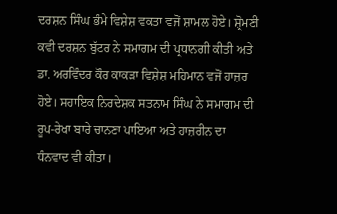ਦਰਸ਼ਨ ਸਿੰਘ ਭੰਮੇ ਵਿਸ਼ੇਸ਼ ਵਕਤਾ ਵਜੋਂ ਸ਼ਾਮਲ ਹੋਏ। ਸ਼੍ਰੋਮਣੀ ਕਵੀ ਦਰਸ਼ਨ ਬੁੱਟਰ ਨੇ ਸਮਾਗਮ ਦੀ ਪ੍ਰਧਾਨਗੀ ਕੀਤੀ ਅਤੇ ਡਾ. ਅਰਵਿੰਦਰ ਕੌਰ ਕਾਕੜਾ ਵਿਸ਼ੇਸ਼ ਮਹਿਮਾਨ ਵਜੋਂ ਹਾਜ਼ਰ ਹੋਏ। ਸਹਾਇਕ ਨਿਰਦੇਸ਼ਕ ਸਤਨਾਮ ਸਿੰਘ ਨੇ ਸਮਾਗਮ ਦੀ ਰੂਪ-ਰੇਖਾ ਬਾਰੇ ਚਾਨਣਾ ਪਾਇਆ ਅਤੇ ਹਾਜ਼ਰੀਨ ਦਾ ਧੰਨਵਾਦ ਵੀ ਕੀਤਾ।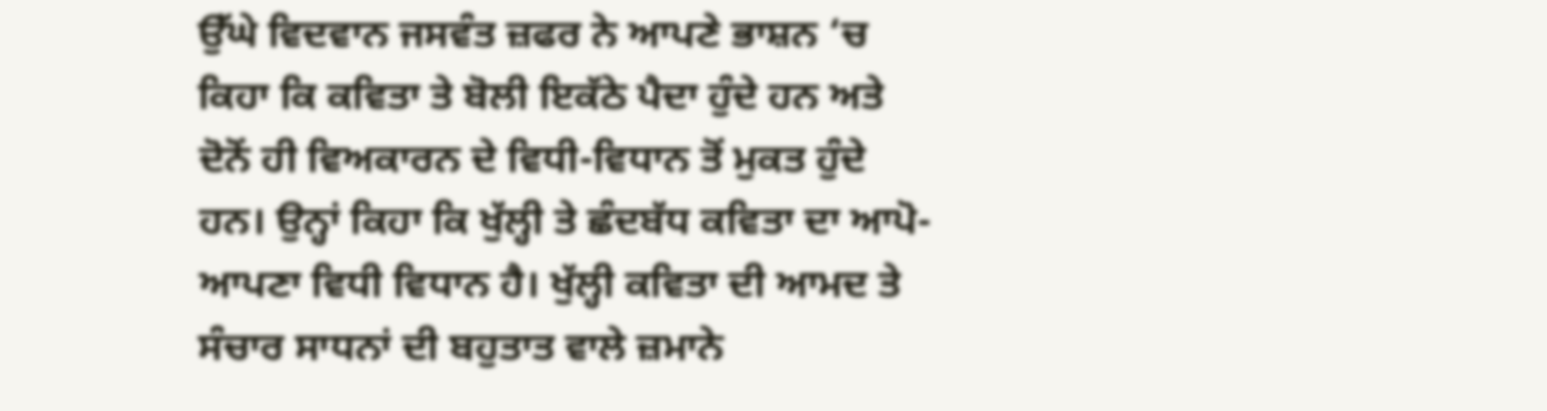ਉੱਘੇ ਵਿਦਵਾਨ ਜਸਵੰਤ ਜ਼ਫਰ ਨੇ ਆਪਣੇ ਭਾਸ਼ਨ ‘ਚ ਕਿਹਾ ਕਿ ਕਵਿਤਾ ਤੇ ਬੋਲੀ ਇਕੱਠੇ ਪੈਦਾ ਹੁੰਦੇ ਹਨ ਅਤੇ ਦੋਨੋਂ ਹੀ ਵਿਅਕਾਰਨ ਦੇ ਵਿਧੀ-ਵਿਧਾਨ ਤੋਂ ਮੁਕਤ ਹੁੰਦੇ ਹਨ। ਉਨ੍ਹਾਂ ਕਿਹਾ ਕਿ ਖੁੱਲ੍ਹੀ ਤੇ ਛੰਦਬੱਧ ਕਵਿਤਾ ਦਾ ਆਪੋ-ਆਪਣਾ ਵਿਧੀ ਵਿਧਾਨ ਹੈ। ਖੁੱਲ੍ਹੀ ਕਵਿਤਾ ਦੀ ਆਮਦ ਤੇ ਸੰਚਾਰ ਸਾਧਨਾਂ ਦੀ ਬਹੁਤਾਤ ਵਾਲੇ ਜ਼ਮਾਨੇ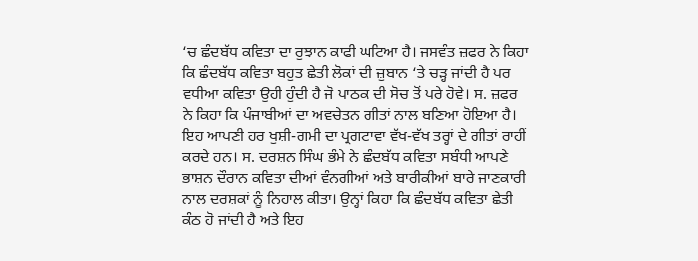‘ਚ ਛੰਦਬੱਧ ਕਵਿਤਾ ਦਾ ਰੁਝਾਨ ਕਾਫੀ ਘਟਿਆ ਹੈ। ਜਸਵੰਤ ਜ਼ਫਰ ਨੇ ਕਿਹਾ ਕਿ ਛੰਦਬੱਧ ਕਵਿਤਾ ਬਹੁਤ ਛੇਤੀ ਲੋਕਾਂ ਦੀ ਜ਼ੁਬਾਨ ‘ਤੇ ਚੜ੍ਹ ਜਾਂਦੀ ਹੈ ਪਰ ਵਧੀਆ ਕਵਿਤਾ ਉਹੀ ਹੁੰਦੀ ਹੈ ਜੋ ਪਾਠਕ ਦੀ ਸੋਚ ਤੋਂ ਪਰੇ ਹੋਵੇ। ਸ. ਜ਼ਫਰ ਨੇ ਕਿਹਾ ਕਿ ਪੰਜਾਬੀਆਂ ਦਾ ਅਵਚੇਤਨ ਗੀਤਾਂ ਨਾਲ ਬਣਿਆ ਹੋਇਆ ਹੈ।
ਇਹ ਆਪਣੀ ਹਰ ਖੁਸ਼ੀ-ਗਮੀ ਦਾ ਪ੍ਰਗਟਾਵਾ ਵੱਖ-ਵੱਖ ਤਰ੍ਹਾਂ ਦੇ ਗੀਤਾਂ ਰਾਹੀਂ ਕਰਦੇ ਹਨ। ਸ. ਦਰਸ਼ਨ ਸਿੰਘ ਭੰਮੇ ਨੇ ਛੰਦਬੱਧ ਕਵਿਤਾ ਸਬੰਧੀ ਆਪਣੇ ਭਾਸ਼ਨ ਦੌਰਾਨ ਕਵਿਤਾ ਦੀਆਂ ਵੰਨਗੀਆਂ ਅਤੇ ਬਾਰੀਕੀਆਂ ਬਾਰੇ ਜਾਣਕਾਰੀ ਨਾਲ ਦਰਸ਼ਕਾਂ ਨੂੰ ਨਿਹਾਲ ਕੀਤਾ। ਉਨ੍ਹਾਂ ਕਿਹਾ ਕਿ ਛੰਦਬੱਧ ਕਵਿਤਾ ਛੇਤੀ ਕੰਠ ਹੋ ਜਾਂਦੀ ਹੈ ਅਤੇ ਇਹ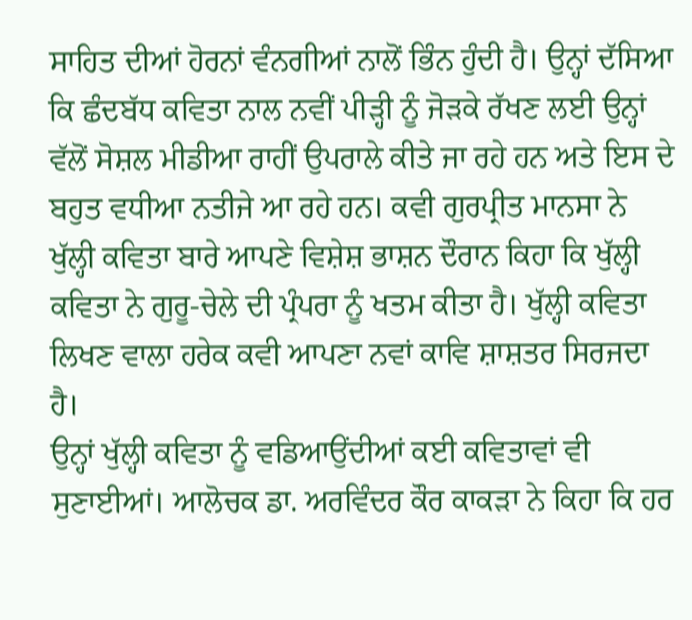ਸਾਹਿਤ ਦੀਆਂ ਹੋਰਨਾਂ ਵੰਨਗੀਆਂ ਨਾਲੋਂ ਭਿੰਨ ਹੁੰਦੀ ਹੈ। ਉਨ੍ਹਾਂ ਦੱਸਿਆ ਕਿ ਛੰਦਬੱਧ ਕਵਿਤਾ ਨਾਲ ਨਵੀਂ ਪੀੜ੍ਹੀ ਨੂੰ ਜੋੜਕੇ ਰੱਖਣ ਲਈ ਉਨ੍ਹਾਂ ਵੱਲੋਂ ਸੋਸ਼ਲ ਮੀਡੀਆ ਰਾਹੀਂ ਉਪਰਾਲੇ ਕੀਤੇ ਜਾ ਰਹੇ ਹਨ ਅਤੇ ਇਸ ਦੇ ਬਹੁਤ ਵਧੀਆ ਨਤੀਜੇ ਆ ਰਹੇ ਹਨ। ਕਵੀ ਗੁਰਪ੍ਰੀਤ ਮਾਨਸਾ ਨੇ ਖੁੱਲ੍ਹੀ ਕਵਿਤਾ ਬਾਰੇ ਆਪਣੇ ਵਿਸ਼ੇਸ਼ ਭਾਸ਼ਨ ਦੌਰਾਨ ਕਿਹਾ ਕਿ ਖੁੱਲ੍ਹੀ ਕਵਿਤਾ ਨੇ ਗੁਰੂ-ਚੇਲੇ ਦੀ ਪ੍ਰੰਪਰਾ ਨੂੰ ਖਤਮ ਕੀਤਾ ਹੈ। ਖੁੱਲ੍ਹੀ ਕਵਿਤਾ ਲਿਖਣ ਵਾਲਾ ਹਰੇਕ ਕਵੀ ਆਪਣਾ ਨਵਾਂ ਕਾਵਿ ਸ਼ਾਸ਼ਤਰ ਸਿਰਜਦਾ ਹੈ।
ਉਨ੍ਹਾਂ ਖੁੱਲ੍ਹੀ ਕਵਿਤਾ ਨੂੰ ਵਡਿਆਉਂਦੀਆਂ ਕਈ ਕਵਿਤਾਵਾਂ ਵੀ ਸੁਣਾਈਆਂ। ਆਲੋਚਕ ਡਾ. ਅਰਵਿੰਦਰ ਕੌਰ ਕਾਕੜਾ ਨੇ ਕਿਹਾ ਕਿ ਹਰ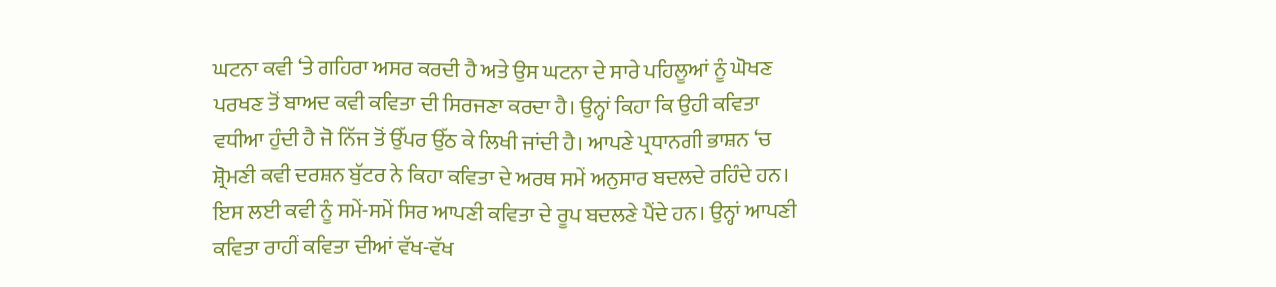ਘਟਨਾ ਕਵੀ ‘ਤੇ ਗਹਿਰਾ ਅਸਰ ਕਰਦੀ ਹੈ ਅਤੇ ਉਸ ਘਟਨਾ ਦੇ ਸਾਰੇ ਪਹਿਲੂਆਂ ਨੂੰ ਘੋਖਣ ਪਰਖਣ ਤੋਂ ਬਾਅਦ ਕਵੀ ਕਵਿਤਾ ਦੀ ਸਿਰਜਣਾ ਕਰਦਾ ਹੈ। ਉਨ੍ਹਾਂ ਕਿਹਾ ਕਿ ਉਹੀ ਕਵਿਤਾ ਵਧੀਆ ਹੁੰਦੀ ਹੈ ਜੋ ਨਿੱਜ ਤੋਂ ਉੱਪਰ ਉੱਠ ਕੇ ਲਿਖੀ ਜਾਂਦੀ ਹੈ। ਆਪਣੇ ਪ੍ਰਧਾਨਗੀ ਭਾਸ਼ਨ ‘ਚ ਸ਼੍ਰੋਮਣੀ ਕਵੀ ਦਰਸ਼ਨ ਬੁੱਟਰ ਨੇ ਕਿਹਾ ਕਵਿਤਾ ਦੇ ਅਰਥ ਸਮੇਂ ਅਨੁਸਾਰ ਬਦਲਦੇ ਰਹਿੰਦੇ ਹਨ। ਇਸ ਲਈ ਕਵੀ ਨੂੰ ਸਮੇਂ-ਸਮੇਂ ਸਿਰ ਆਪਣੀ ਕਵਿਤਾ ਦੇ ਰੂਪ ਬਦਲਣੇ ਪੈਂਦੇ ਹਨ। ਉਨ੍ਹਾਂ ਆਪਣੀ ਕਵਿਤਾ ਰਾਹੀਂ ਕਵਿਤਾ ਦੀਆਂ ਵੱਖ-ਵੱਖ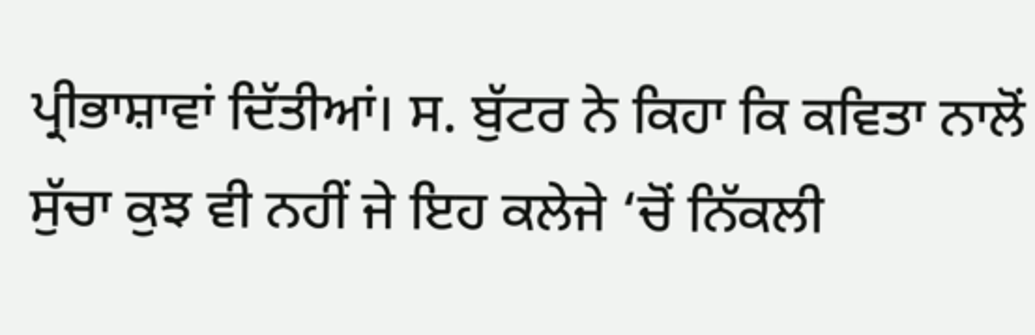ਪ੍ਰੀਭਾਸ਼ਾਵਾਂ ਦਿੱਤੀਆਂ। ਸ. ਬੁੱਟਰ ਨੇ ਕਿਹਾ ਕਿ ਕਵਿਤਾ ਨਾਲੋਂ ਸੁੱਚਾ ਕੁਝ ਵੀ ਨਹੀਂ ਜੇ ਇਹ ਕਲੇਜੇ ‘ਚੋਂ ਨਿੱਕਲੀ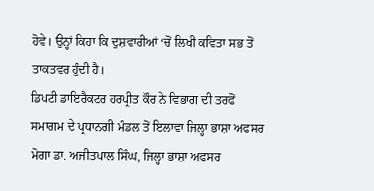ਹੋਵੇ। ਉਨ੍ਹਾਂ ਕਿਹਾ ਕਿ ਦੁਸ਼ਵਾਰੀਆਂ ‘ਚੋਂ ਲਿਖੀ ਕਵਿਤਾ ਸਭ ਤੋਂ ਤਾਕਤਵਰ ਹੁੰਦੀ ਹੈ।
ਡਿਪਟੀ ਡਾਇਰੈਕਟਰ ਹਰਪ੍ਰੀਤ ਕੌਰ ਨੇ ਵਿਭਾਗ ਦੀ ਤਰਫੋਂ ਸਮਾਗਮ ਦੇ ਪ੍ਰਧਾਨਗੀ ਮੰਡਲ ਤੋਂ ਇਲਾਵਾ ਜਿਲ੍ਹਾ ਭਾਸ਼ਾ ਅਫਸਰ ਮੋਗਾ ਡਾ. ਅਜੀਤਪਾਲ ਸਿੰਘ, ਜਿਲ੍ਹਾ ਭਾਸ਼ਾ ਅਫਸਰ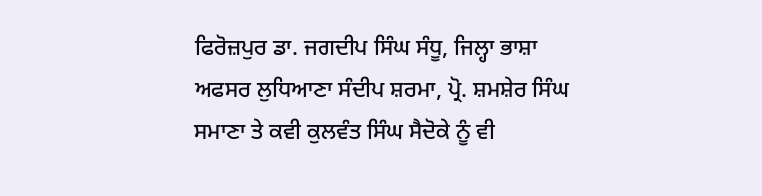ਫਿਰੋਜ਼ਪੁਰ ਡਾ. ਜਗਦੀਪ ਸਿੰਘ ਸੰਧੂ, ਜਿਲ੍ਹਾ ਭਾਸ਼ਾ ਅਫਸਰ ਲੁਧਿਆਣਾ ਸੰਦੀਪ ਸ਼ਰਮਾ, ਪ੍ਰੋ. ਸ਼ਮਸ਼ੇਰ ਸਿੰਘ ਸਮਾਣਾ ਤੇ ਕਵੀ ਕੁਲਵੰਤ ਸਿੰਘ ਸੈਦੋਕੇ ਨੂੰ ਵੀ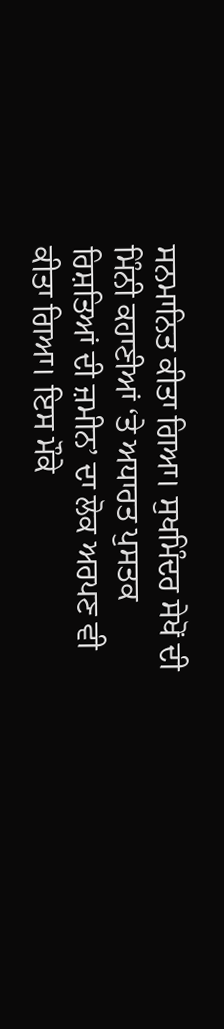ਸਨਮਾਨਿਤ ਕੀਤਾ ਗਿਆ। ਸੁਖਮਿੰਦਰ ਸੇਖੋਂ ਦੀ ਮਿੰਨੀ ਕਹਾਣੀਆਂ ‘ਤੇ ਅਧਾਰਤ ਪੁਸਤਕ ਰਿਸ਼ਤਿਆਂ ਦੀ ਜ਼ਮੀਨ’ ਦਾ ਲੋਕ ਅਰਪਣ ਵੀ ਕੀਤਾ ਗਿਆ। ਇਸ ਮੌਕੇ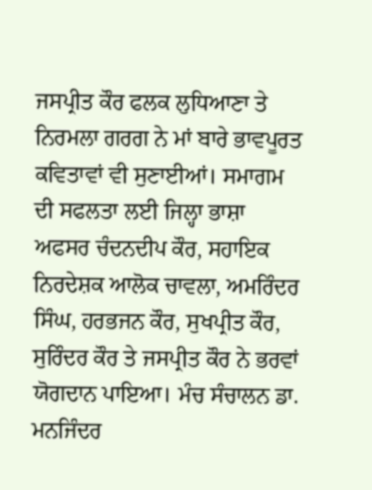ਜਸਪ੍ਰੀਤ ਕੌਰ ਫਲਕ ਲੁਧਿਆਣਾ ਤੇ ਨਿਰਮਲਾ ਗਰਗ ਨੇ ਮਾਂ ਬਾਰੇ ਭਾਵਪੂਰਤ ਕਵਿਤਾਵਾਂ ਵੀ ਸੁਣਾਈਆਂ। ਸਮਾਗਮ ਦੀ ਸਫਲਤਾ ਲਈ ਜਿਲ੍ਹਾ ਭਾਸ਼ਾ ਅਫਸਰ ਚੰਦਨਦੀਪ ਕੌਰ, ਸਹਾਇਕ ਨਿਰਦੇਸ਼ਕ ਆਲੋਕ ਚਾਵਲਾ, ਅਮਰਿੰਦਰ ਸਿੰਘ, ਹਰਭਜਨ ਕੌਰ, ਸੁਖਪ੍ਰੀਤ ਕੌਰ, ਸੁਰਿੰਦਰ ਕੌਰ ਤੇ ਜਸਪ੍ਰੀਤ ਕੌਰ ਨੇ ਭਰਵਾਂ ਯੋਗਦਾਨ ਪਾਇਆ। ਮੰਚ ਸੰਚਾਲਨ ਡਾ. ਮਨਜਿੰਦਰ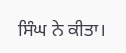ਸਿੰਘ ਨੇ ਕੀਤਾ।